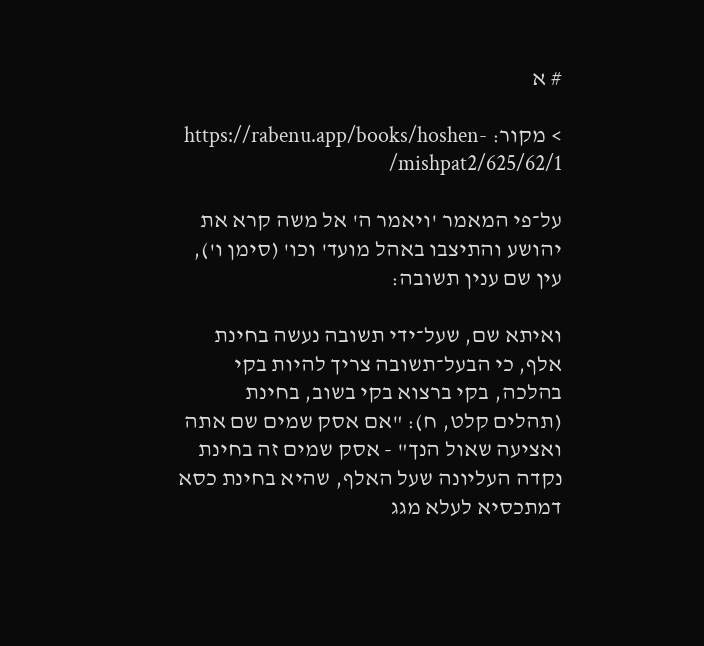# א

> מקור: https://rabenu.app/books/hoshen-mishpat2/625/62/1/

על־פי המאמר 'ויאמר ה' אל משה קרא את יהושע והתיצבו באהל מועד' וכו' (סימן ו'), עין שם ענין תשובה:

ואיתא שם, שעל־ידי תשובה נעשה בחינת אלף, כי הבעל־תשובה צריך להיות בקי בהלכה, בקי ברצוא בקי בשוב, בחינת (תהלים קלט, ח): "אם אסק שמים שם אתה ואציעה שאול הנך" - אסק שמים זה בחינת נקדה העליונה שעל האלף, שהיא בחינת כסא דמתכסיא לעלא מגג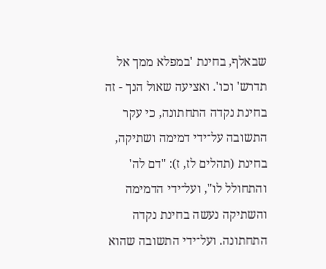שבאלף, בחינת 'במפלא ממך אל תדרש' וכו'. ואציעה שאול הנך - זה בחינת נקדה התחתונה, כי עקר התשובה על־ידי דמימה ושתיקה, בחינת (תהלים לז, ז): "דם לה' והתחולל לו", ועל־ידי הדמימה והשתיקה נעשה בחינת נקדה התחתונה. ועל־ידי התשובה שהוא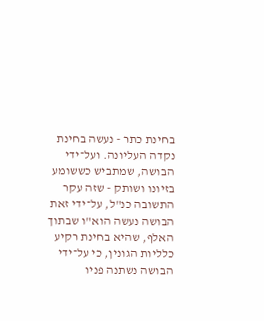בחינת כתר - נעשה בחינת נקדה העליונה. ועל־ידי הבושה, שמתביש כששומע בזיונו ושותק - שזה עקר התשובה כנ"ל, על־ידי זאת הבושה נעשה הוא"ו שבתוך האלף, שהיא בחינת רקיע כלליות הגונין, כי על־ידי הבושה נשתנה פניו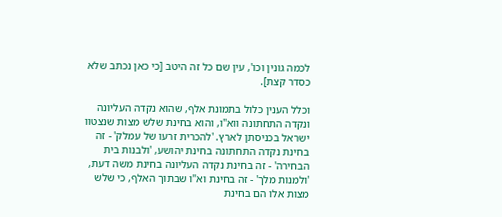לכמה גונין וכו', עין שם כל זה היטב [כי כאן נכתב שלא כסדר קצת].

וכלל הענין כלול בתמונת אלף, שהוא נקדה העליונה ונקדה התחתונה ווא"ו, והוא בחינת שלש מצות שנצטוו ישראל בכניסתן לארץ. 'להכרית זרעו של עמלק' - זה בחינת נקדה התחתונה בחינת יהושע, 'ולבנות בית הבחירה' - זה בחינת נקדה העליונה בחינת משה דעת, 'ולמנות מלך' - זה בחינת וא"ו שבתוך האלף, כי שלש מצות אלו הם בחינת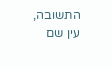התשובה, עין שם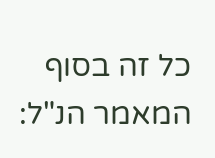כל זה בסוף המאמר הנ"ל: